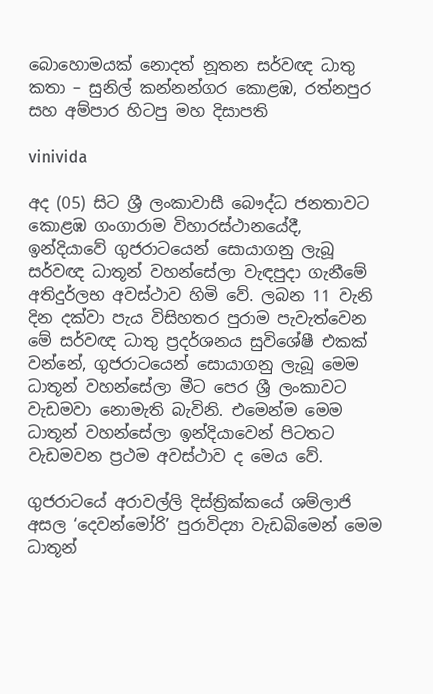බොහොමයක් නොදත් නූතන සර්වඥ ධාතු කතා – සුනිල් කන්නන්ගර කොළඹ, රත්නපුර සහ අම්පාර හිටපු මහ දිසාපති

vinivida

අද (05) සිට ශ්‍රී ලංකාවාසී බෞද්ධ ජනතාවට කොළඹ ගංගාරාම විහාරස්ථානයේදී, ඉන්දියාවේ ගුජරාටයෙන් සොයාගනු ලැබූ සර්වඥ ධාතූන් වහන්සේලා වැඳපුදා ගැනීමේ අතිදුර්ලභ අවස්ථාව හිමි වේ. ලබන 11 වැනි දින දක්වා පැය විසිහතර පුරාම පැවැත්වෙන මේ සර්වඥ ධාතු ප්‍රදර්ශනය සුවිශේෂී එකක් වන්නේ, ගුජරාටයෙන් සොයාගනු ලැබූ මෙම ධාතූන් වහන්සේලා මීට පෙර ශ්‍රී ලංකාවට වැඩමවා නොමැති බැවිනි. එමෙන්ම මෙම ධාතූන් වහන්සේලා ඉන්දියාවෙන් පිටතට වැඩමවන ප්‍රථම අවස්ථාව ද මෙය වේ.

ගුජරාටයේ අරාවල්ලි දිස්ත්‍රික්කයේ ශම්ලාජි අසල ‘දෙවන්මෝරි’ පුරාවිද්‍යා වැඩබිමෙන් මෙම ධාතූන්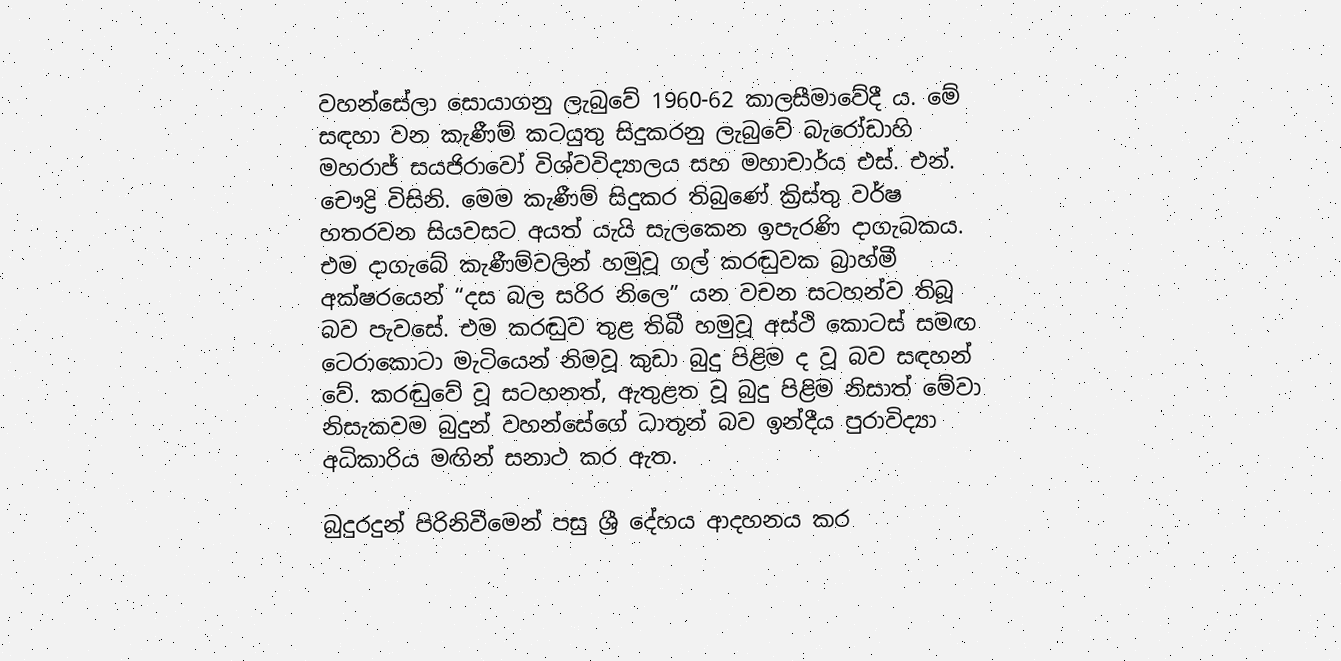වහන්සේලා සොයාගනු ලැබුවේ 1960-62 කාලසීමාවේදී ය. මේ සඳහා වන කැණීම් කටයුතු සිදුකරනු ලැබුවේ බැරෝඩාහි මහරාජ් සයජිරාවෝ විශ්වවිද්‍යාලය සහ මහාචාර්ය එස්. එන්. චෞද්‍රි විසිනි. මෙම කැණීම් සිදුකර තිබුණේ ක්‍රිස්තු වර්ෂ හතරවන සියවසට අයත් යැයි සැලකෙන ඉපැරණි දාගැබකය. එම දාගැබේ කැණීම්වලින් හමුවූ ගල් කරඬුවක බ්‍රාහ්මී අක්ෂරයෙන් “දස බල සරිර නිලෙ” යන වචන සටහන්ව තිබූ බව පැවසේ. එම කරඬුව තුළ තිබී හමුවූ අස්ථි කොටස් සමඟ ටෙරාකොටා මැටියෙන් නිමවූ කුඩා බුදු පිළිම ද වූ බව සඳහන් වේ. කරඬුවේ වූ සටහනත්, ඇතුළත වූ බුදු පිළිම නිසාත් මේවා නිසැකවම බුදුන් වහන්සේගේ ධාතූන් බව ඉන්දීය පුරාවිද්‍යා අධිකාරිය මඟින් සනාථ කර ඇත.

බුදුරදුන් පිරිනිවීමෙන් පසු ශ්‍රී දේහය ආදහනය කර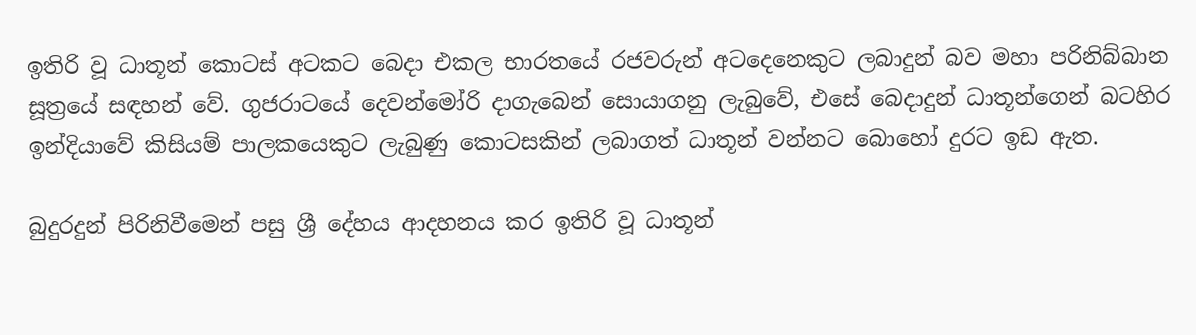ඉතිරි වූ ධාතූන් කොටස් අටකට බෙදා එකල භාරතයේ රජවරුන් අටදෙනෙකුට ලබාදුන් බව මහා පරිනිබ්බාන සූත්‍රයේ සඳහන් වේ. ගුජරාටයේ දෙවන්මෝරි දාගැබෙන් සොයාගනු ලැබුවේ, එසේ බෙදාදුන් ධාතූන්ගෙන් බටහිර ඉන්දියාවේ කිසියම් පාලකයෙකුට ලැබුණු කොටසකින් ලබාගත් ධාතූන් වන්නට බොහෝ දුරට ඉඩ ඇත.

බුදුරදුන් පිරිනිවීමෙන් පසු ශ්‍රී දේහය ආදහනය කර ඉතිරි වූ ධාතූන්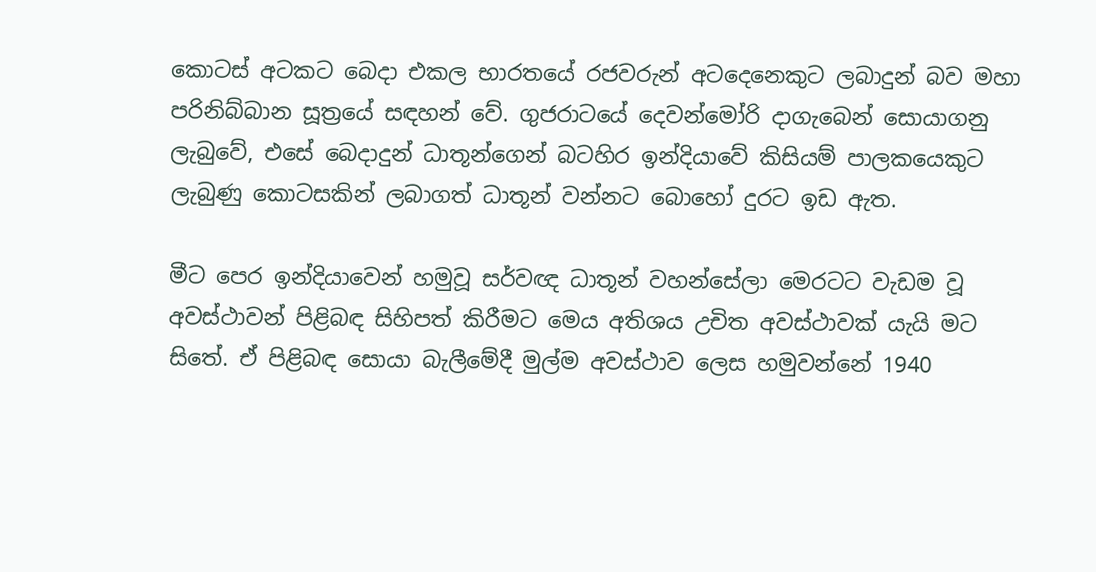කොටස් අටකට බෙදා එකල භාරතයේ රජවරුන් අටදෙනෙකුට ලබාදුන් බව මහා පරිනිබ්බාන සූත්‍රයේ සඳහන් වේ. ගුජරාටයේ දෙවන්මෝරි දාගැබෙන් සොයාගනු ලැබුවේ, එසේ බෙදාදුන් ධාතූන්ගෙන් බටහිර ඉන්දියාවේ කිසියම් පාලකයෙකුට ලැබුණු කොටසකින් ලබාගත් ධාතූන් වන්නට බොහෝ දුරට ඉඩ ඇත.

මීට පෙර ඉන්දියාවෙන් හමුවූ සර්වඥ ධාතූන් වහන්සේලා මෙරටට වැඩම වූ අවස්ථාවන් පිළිබඳ සිහිපත් කිරීමට මෙය අතිශය උචිත අවස්ථාවක් යැයි මට සිතේ. ඒ පිළිබඳ සොයා බැලීමේදී මුල්ම අවස්ථාව ලෙස හමුවන්නේ 1940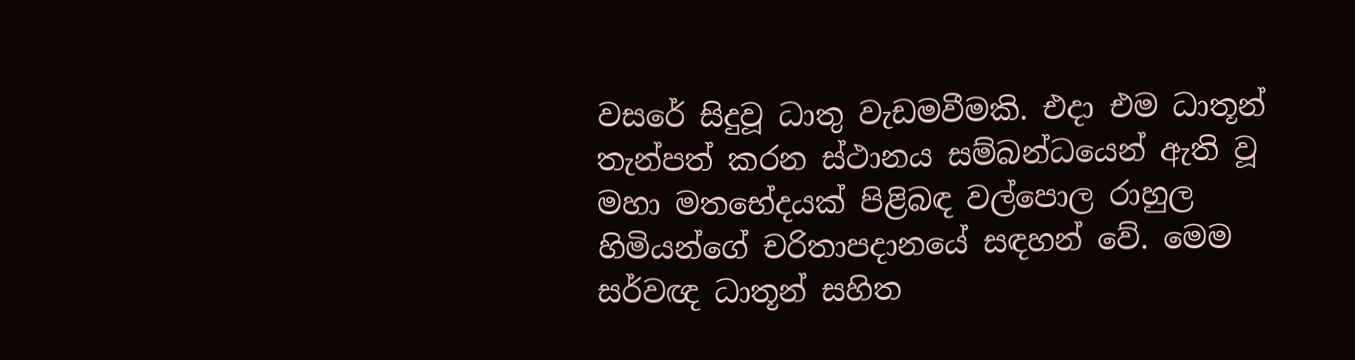වසරේ සිදුවූ ධාතු වැඩමවීමකි. එදා එම ධාතූන් තැන්පත් කරන ස්ථානය සම්බන්ධයෙන් ඇති වූ මහා මතභේදයක් පිළිබඳ වල්පොල රාහුල හිමියන්ගේ චරිතාපදානයේ සඳහන් වේ. මෙම සර්වඥ ධාතූන් සහිත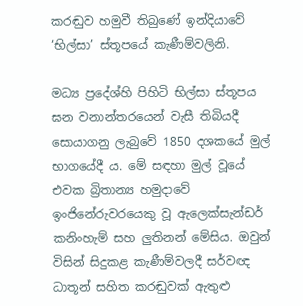කරඬුව හමුවී තිබුණේ ඉන්දියාවේ ‘භිල්සා’ ස්තූපයේ කැණීම්වලිනි.

මධ්‍ය ප්‍රදේශ්හි පිහිටි භිල්සා ස්තූපය ඝන වනාන්තරයෙන් වැසී තිබියදී සොයාගනු ලැබුවේ 1850 දශකයේ මුල් භාගයේදී ය. මේ සඳහා මුල් වූයේ එවක බ්‍රිතාන්‍ය හමුදාවේ ඉංජිනේරුවරයෙකු වූ ඇලෙක්සැන්ඩර් කනිංහැම් සහ ලුතිනන් මේසිය. ඔවුන් විසින් සිදුකළ කැණීම්වලදී සර්වඥ ධාතූන් සහිත කරඬුවක් ඇතුළු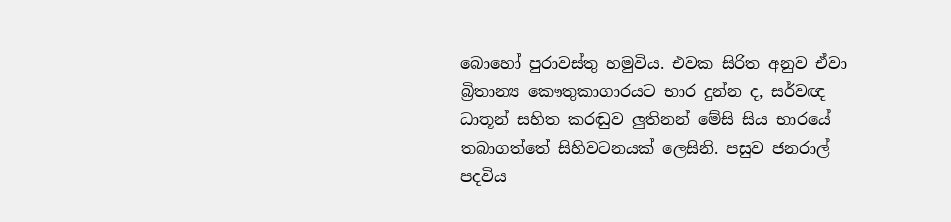බොහෝ පුරාවස්තු හමුවිය. එවක සිරිත අනුව ඒවා බ්‍රිතාන්‍ය කෞතුකාගාරයට භාර දුන්න ද, සර්වඥ ධාතූන් සහිත කරඬුව ලුතිනන් මේසි සිය භාරයේ තබාගත්තේ සිහිවටනයක් ලෙසිනි. පසුව ජනරාල් පදවිය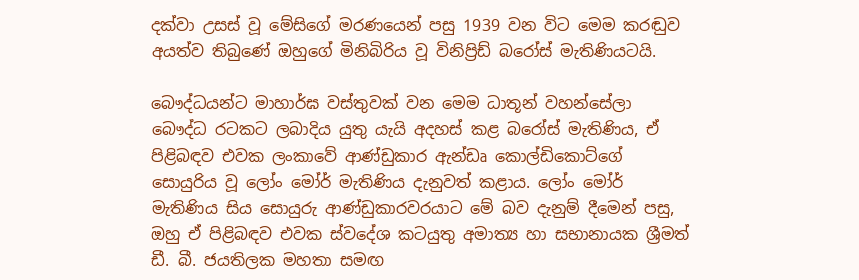දක්වා උසස් වූ මේසිගේ මරණයෙන් පසු 1939 වන විට මෙම කරඬුව අයත්ව තිබුණේ ඔහුගේ මිනිබිරිය වූ විනිප්‍රිඩ් බරෝස් මැතිණියටයි.

බෞද්ධයන්ට මාහාර්ඝ වස්තුවක් වන මෙම ධාතූන් වහන්සේලා බෞද්ධ රටකට ලබාදිය යුතු යැයි අදහස් කළ බරෝස් මැතිණිය, ඒ පිළිබඳව එවක ලංකාවේ ආණ්ඩුකාර ඇන්ඩෘ කොල්ඩිකොට්ගේ සොයුරිය වූ ලෝං මෝර් මැතිණිය දැනුවත් කළාය. ලෝං මෝර් මැතිණිය සිය සොයුරු ආණ්ඩුකාරවරයාට මේ බව දැනුම් දීමෙන් පසු, ඔහු ඒ පිළිබඳව එවක ස්වදේශ කටයුතු අමාත්‍ය හා සභානායක ශ්‍රීමත් ඩී. බී. ජයතිලක මහතා සමඟ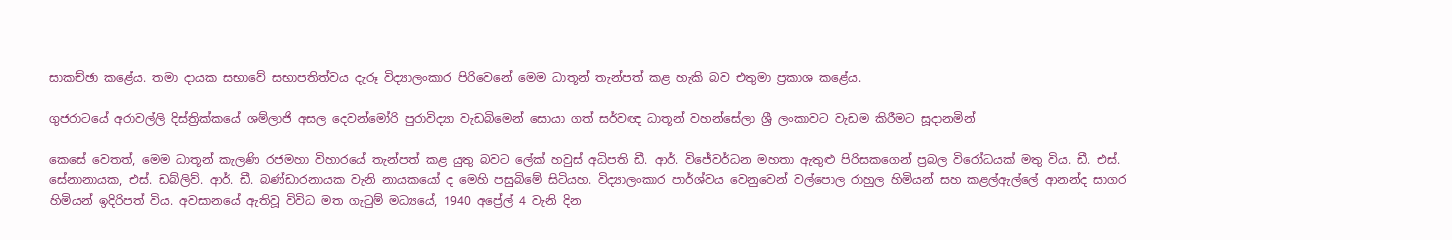සාකච්ඡා කළේය. තමා දායක සභාවේ සභාපතිත්වය දැරූ විද්‍යාලංකාර පිරිවෙනේ මෙම ධාතූන් තැන්පත් කළ හැකි බව එතුමා ප්‍රකාශ කළේය.

ගුජරාටයේ අරාවල්ලි දිස්ත්‍රික්කයේ ශම්ලාජි අසල දෙවන්මෝරි පුරාවිද්‍යා වැඩබිමෙන් සොයා ගත් සර්වඥ ධාතූන් වහන්සේලා ශ්‍රී ලංකාවට වැඩම කිරීමට සූදානමින්

කෙසේ වෙතත්, මෙම ධාතූන් කැලණි රජමහා විහාරයේ තැන්පත් කළ යුතු බවට ලේක් හවුස් අධිපති ඩී. ආර්. විජේවර්ධන මහතා ඇතුළු පිරිසකගෙන් ප්‍රබල විරෝධයක් මතු විය. ඩී. එස්. සේනානායක, එස්. ඩබ්ලිව්. ආර්. ඩී. බණ්ඩාරනායක වැනි නායකයෝ ද මෙහි පසුබිමේ සිටියහ. විද්‍යාලංකාර පාර්ශ්වය වෙනුවෙන් වල්පොල රාහුල හිමියන් සහ කළල්ඇල්ලේ ආනන්ද සාගර හිමියන් ඉදිරිපත් විය. අවසානයේ ඇතිවූ විවිධ මත ගැටුම් මධ්‍යයේ, 1940 අප්‍රේල් 4 වැනි දින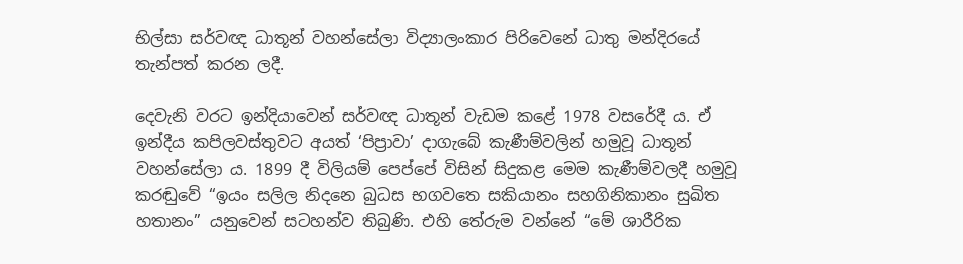භිල්සා සර්වඥ ධාතූන් වහන්සේලා විද්‍යාලංකාර පිරිවෙනේ ධාතු මන්දිරයේ තැන්පත් කරන ලදී.

දෙවැනි වරට ඉන්දියාවෙන් සර්වඥ ධාතූන් වැඩම කළේ 1978 වසරේදී ය. ඒ ඉන්දීය කපිලවස්තුවට අයත් ‘පිප්‍රාවා’ දාගැබේ කැණීම්වලින් හමුවූ ධාතූන් වහන්සේලා ය. 1899 දී විලියම් පෙප්පේ විසින් සිදුකළ මෙම කැණීම්වලදී හමුවූ කරඬුවේ “ඉයං සලිල නිදනෙ බුධස භගවතෙ සකියානං සහගිනිකානං සුඛිත හතානං” යනුවෙන් සටහන්ව තිබුණි. එහි තේරුම වන්නේ “මේ ශාරීරික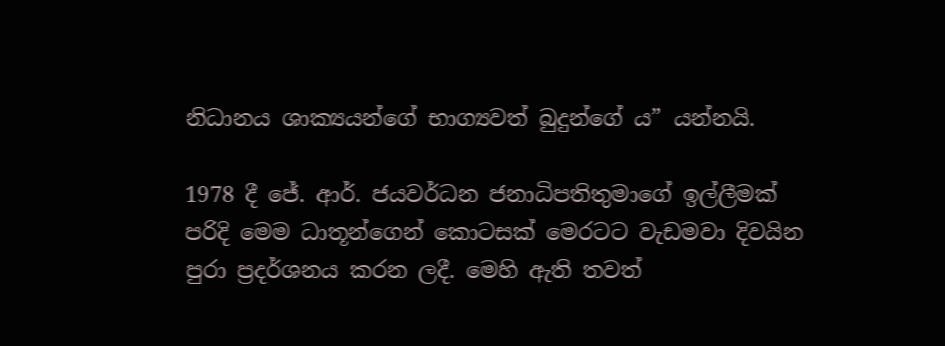නිධානය ශාක්‍යයන්ගේ භාග්‍යවත් බුදුන්ගේ ය” යන්නයි.

1978 දී ජේ. ආර්. ජයවර්ධන ජනාධිපතිතුමාගේ ඉල්ලීමක් පරිදි මෙම ධාතූන්ගෙන් කොටසක් මෙරටට වැඩමවා දිවයින පුරා ප්‍රදර්ශනය කරන ලදී. මෙහි ඇති තවත්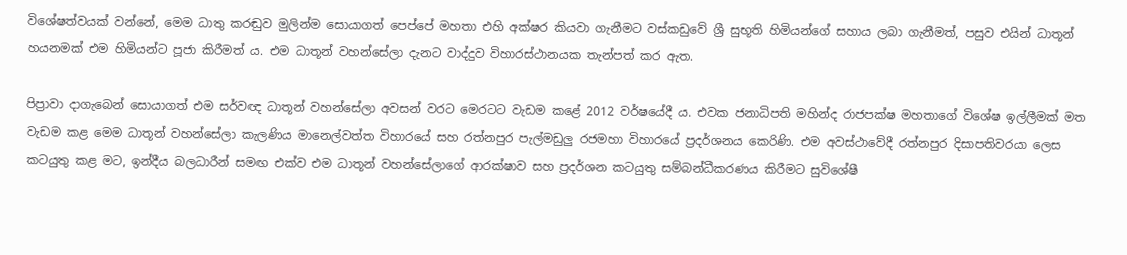විශේෂත්වයක් වන්නේ, මෙම ධාතු කරඬුව මුලින්ම සොයාගත් පෙප්පේ මහතා එහි අක්ෂර කියවා ගැනීමට වස්කඩුවේ ශ්‍රී සුභූති හිමියන්ගේ සහාය ලබා ගැනීමත්, පසුව එයින් ධාතූන් හයනමක් එම හිමියන්ට පූජා කිරීමත් ය. එම ධාතූන් වහන්සේලා දැනට වාද්දුව විහාරස්ථානයක තැන්පත් කර ඇත.

පිප්‍රාවා දාගැබෙන් සොයාගත් එම සර්වඥ ධාතූන් වහන්සේලා අවසන් වරට මෙරටට වැඩම කළේ 2012 වර්ෂයේදී ය. එවක ජනාධිපති මහින්ද රාජපක්ෂ මහතාගේ විශේෂ ඉල්ලීමක් මත වැඩම කළ මෙම ධාතූන් වහන්සේලා කැලණිය මානෙල්වත්ත විහාරයේ සහ රත්නපුර පැල්මඩුලු රජමහා විහාරයේ ප්‍රදර්ශනය කෙරිණි. එම අවස්ථාවේදී රත්නපුර දිසාපතිවරයා ලෙස කටයුතු කළ මට, ඉන්දීය බලධාරීන් සමඟ එක්ව එම ධාතූන් වහන්සේලාගේ ආරක්ෂාව සහ ප්‍රදර්ශන කටයුතු සම්බන්ධීකරණය කිරීමට සුවිශේෂී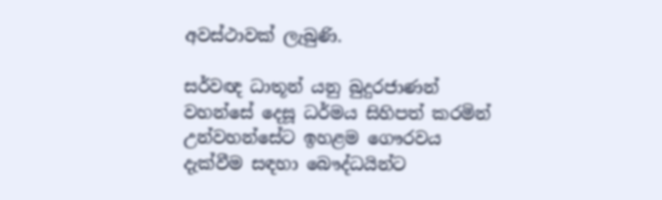අවස්ථාවක් ලැබුණි.

සර්වඥ ධාතූන් යනු බුදුරජාණන් වහන්සේ දෙසූ ධර්මය සිහිපත් කරමින් උන්වහන්සේට ඉහළම ගෞරවය දැක්වීම සඳහා බෞද්ධයින්ට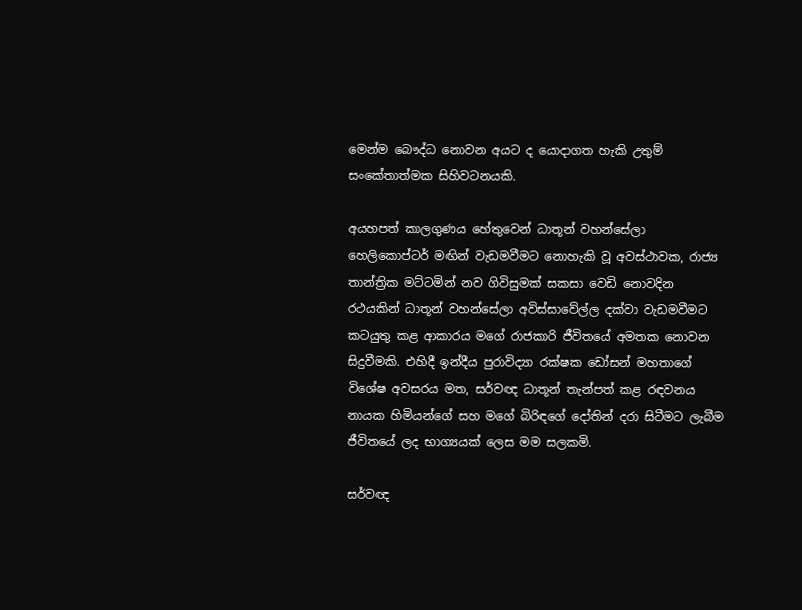මෙන්ම බෞද්ධ නොවන අයට ද යොදාගත හැකි උතුම් සංකේතාත්මක සිහිවටනයකි.

අයහපත් කාලගුණය හේතුවෙන් ධාතූන් වහන්සේලා හෙලිකොප්ටර් මඟින් වැඩමවීමට නොහැකි වූ අවස්ථාවක, රාජ්‍ය තාන්ත්‍රික මට්ටමින් නව ගිවිසුමක් සකසා වෙඩි නොවදින රථයකින් ධාතූන් වහන්සේලා අවිස්සාවේල්ල දක්වා වැඩමවීමට කටයුතු කළ ආකාරය මගේ රාජකාරි ජීවිතයේ අමතක නොවන සිදුවීමකි. එහිදී ඉන්දීය පුරාවිද්‍යා රක්ෂක ඩෝසන් මහතාගේ විශේෂ අවසරය මත, සර්වඥ ධාතූන් තැන්පත් කළ රඳවනය නායක හිමියන්ගේ සහ මගේ බිරිඳගේ දෝතින් දරා සිටීමට ලැබීම ජීවිතයේ ලද භාග්‍යයක් ලෙස මම සලකමි.

සර්වඥ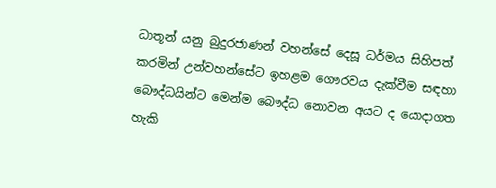ධාතූන් යනු බුදුරජාණන් වහන්සේ දෙසූ ධර්මය සිහිපත් කරමින් උන්වහන්සේට ඉහළම ගෞරවය දැක්වීම සඳහා බෞද්ධයින්ට මෙන්ම බෞද්ධ නොවන අයට ද යොදාගත හැකි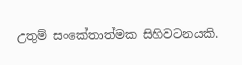උතුම් සංකේතාත්මක සිහිවටනයකි.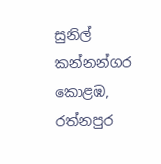සුනිල් කන්නන්ගර කොළඹ, රත්නපුර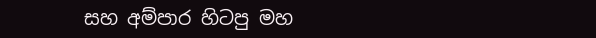සහ අම්පාර හිටපු මහ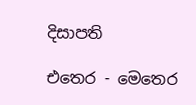දිසාපති

එතෙර - මෙතෙර